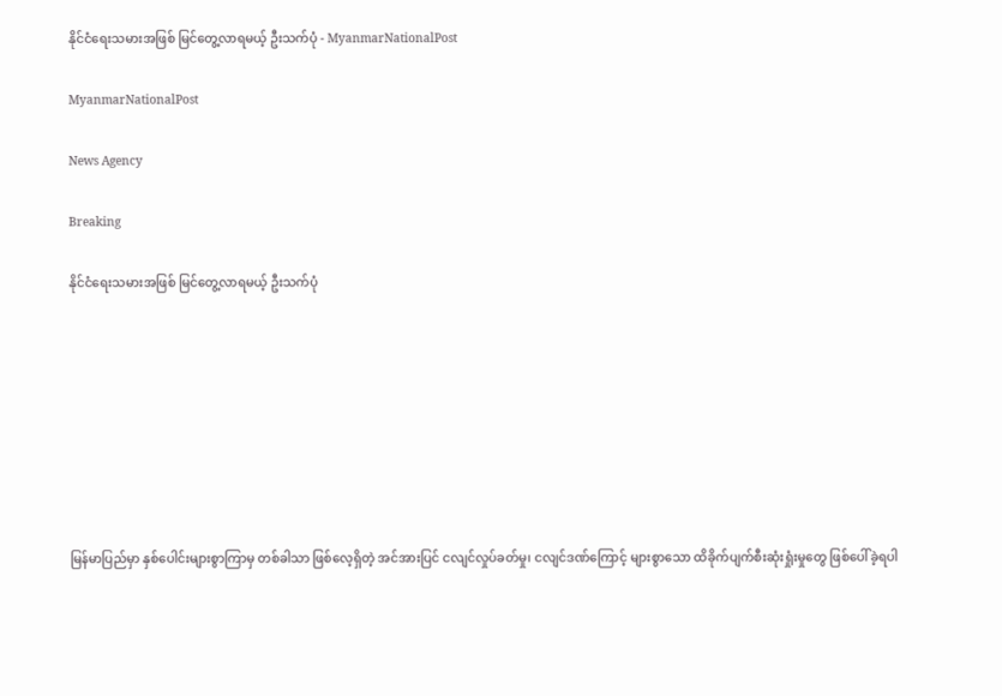နိုင်ငံရေးသမားအဖြစ် မြင်တွေ့လာရမယ့် ဦးသက်ပုံ - MyanmarNationalPost

MyanmarNationalPost

News Agency

Breaking

နိုင်ငံရေးသမားအဖြစ် မြင်တွေ့လာရမယ့် ဦးသက်ပုံ








မြန်မာပြည်မှာ နှစ်ပေါင်းများစွာကြာမှ တစ်ခါသာ ဖြစ်လေ့ရှိတဲ့ အင်အားပြင် ငလျင်လှုပ်ခတ်မှု၊ ငလျင်ဒဏ်ကြောင့် များစွာသော ထိခိုက်ပျက်စီးဆုံးရှုံးမှုတွေ ဖြစ်ပေါ်ခဲ့ရပါ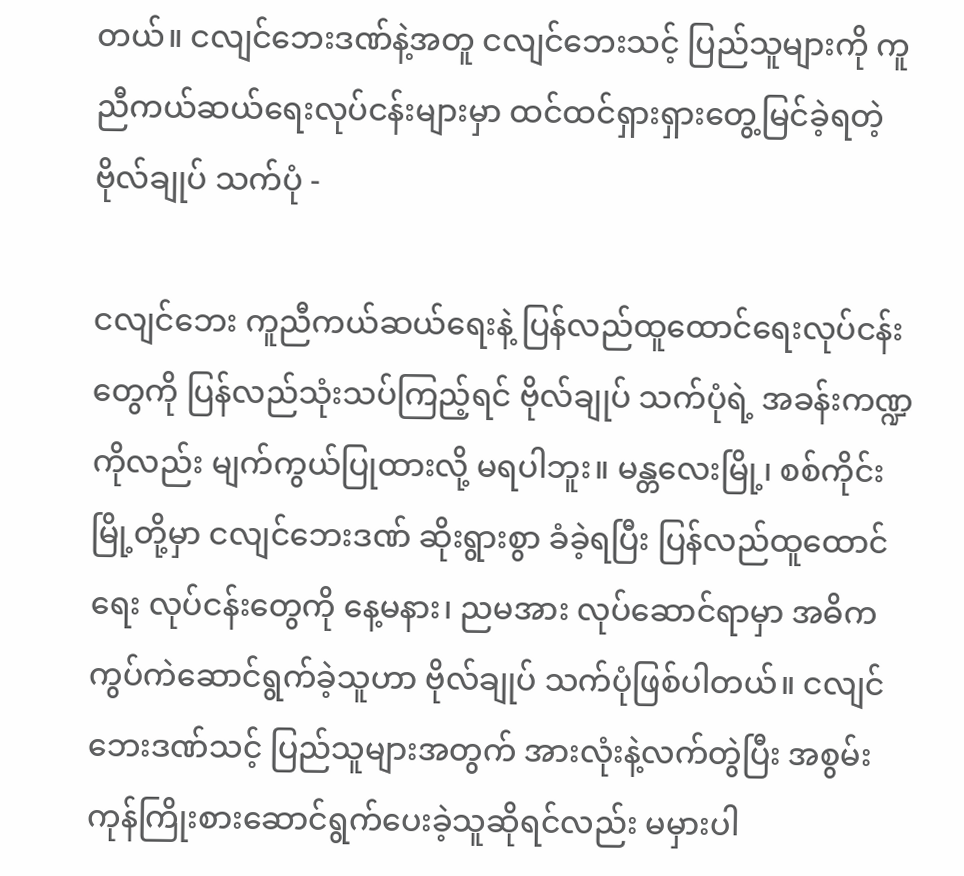တယ်။ ငလျင်ဘေးဒဏ်နဲ့အတူ ငလျင်ဘေးသင့် ပြည်သူများကို ကူညီကယ်ဆယ်ရေးလုပ်ငန်းများမှာ ထင်ထင်ရှားရှားတွေ့မြင်ခဲ့ရတဲ့ ဗိုလ်ချုပ် သက်ပုံ -

ငလျင်ဘေး ကူညီကယ်ဆယ်ရေးနဲ့ ပြန်လည်ထူထောင်ရေးလုပ်ငန်းတွေကို ပြန်လည်သုံးသပ်ကြည့်ရင် ဗိုလ်ချုပ် သက်ပုံရဲ့ အခန်းကဏ္ဍကိုလည်း မျက်ကွယ်ပြုထားလို့ မရပါဘူး။ မန္တလေးမြို့၊ စစ်ကိုင်းမြို့တို့မှာ ငလျင်ဘေးဒဏ် ဆိုးရွားစွာ ခံခဲ့ရပြီး ပြန်လည်ထူထောင်ရေး လုပ်ငန်းတွေကို နေ့မနား၊ ညမအား လုပ်ဆောင်ရာမှာ အဓိက ကွပ်ကဲဆောင်ရွက်ခဲ့သူဟာ ဗိုလ်ချုပ် သက်ပုံဖြစ်ပါတယ်။ ငလျင်ဘေးဒဏ်သင့် ပြည်သူများအတွက် အားလုံးနဲ့လက်တွဲပြီး အစွမ်းကုန်ကြိုးစားဆောင်ရွက်ပေးခဲ့သူဆိုရင်လည်း မမှားပါ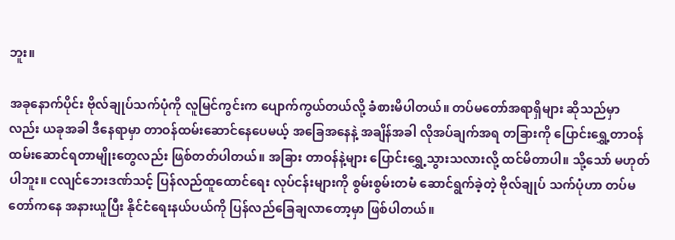ဘူး။

အခုနောက်ပိုင်း ဗိုလ်ချုပ်သက်ပုံကို လူမြင်ကွင်းက ပျောက်ကွယ်တယ်လို့ ခံစားမိပါတယ်။ တပ်မတော်အရာရှိများ ဆိုသည်မှာလည်း ယခုအခါ ဒီနေရာမှာ တာဝန်ထမ်းဆောင်နေပေမယ့် အခြေအနေနဲ့ အချိန်အခါ လိုအပ်ချက်အရ တခြားကို ပြောင်းရွှေ့တာဝန်ထမ်းဆောင်ရတာမျိုးတွေလည်း ဖြစ်တတ်ပါတယ်။ အခြား တာဝန်နဲ့များ ပြောင်းရွှေ့သွားသလားလို့ ထင်မိတာပါ။ သို့သော် မဟုတ်ပါဘူး။ ငလျင်ဘေးဒဏ်သင့် ပြန်လည်ထူထောင်ရေး လုပ်ငန်းများကို စွမ်းစွမ်းတမံ ဆောင်ရွက်ခဲ့တဲ့ ဗိုလ်ချုပ် သက်ပုံဟာ တပ်မတော်ကနေ အနားယူပြီး နိုင်ငံရေးနယ်ပယ်ကို ပြန်လည်ခြေချလာတော့မှာ ဖြစ်ပါတယ်။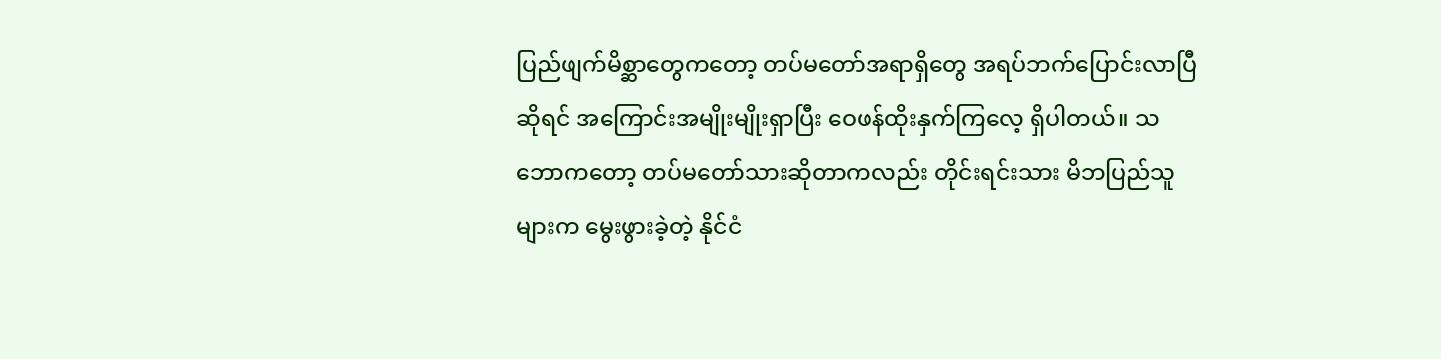ပြည်ဖျက်မိစ္ဆာတွေကတော့ တပ်မတော်အရာရှိတွေ အရပ်ဘက်ပြောင်းလာပြီဆိုရင် အကြောင်းအမျိုးမျိုးရှာပြီး ဝေဖန်ထိုးနှက်ကြလေ့ ရှိပါတယ်။ သဘောကတော့ တပ်မတော်သားဆိုတာကလည်း တိုင်းရင်းသား မိဘပြည်သူများက မွေးဖွားခဲ့တဲ့ နိုင်ငံ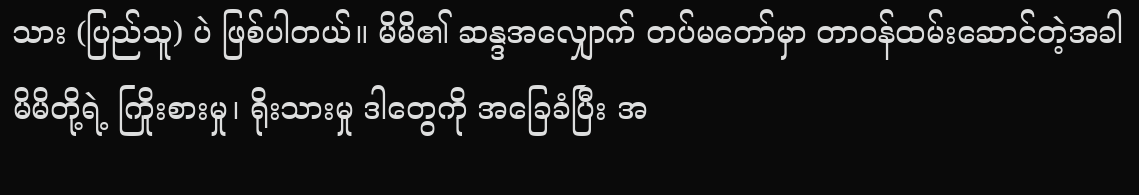သား (ပြည်သူ) ပဲ ဖြစ်ပါတယ်။ မိမိ၏ ဆန္ဒအလျှောက် တပ်မတော်မှာ တာဝန်ထမ်းဆောင်တဲ့အခါ မိမိတို့ရဲ့ ကြိုးစားမှု၊ ရိုးသားမှု ဒါတွေကို အခြေခံပြီး အ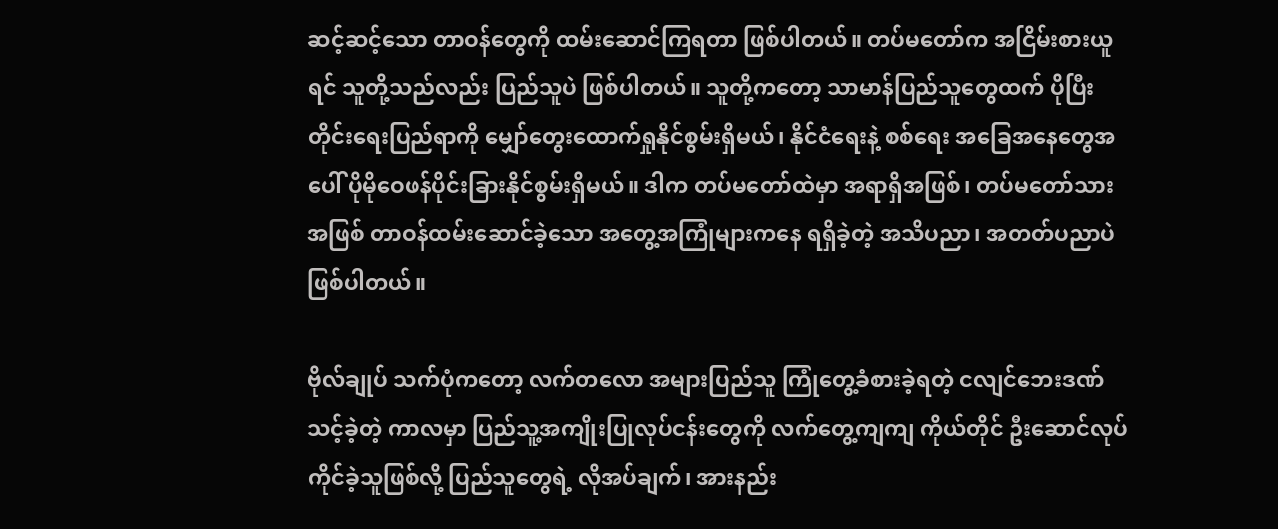ဆင့်ဆင့်သော တာဝန်တွေကို ထမ်းဆောင်ကြရတာ ဖြစ်ပါတယ်။ တပ်မတော်က အငြိမ်းစားယူရင် သူတို့သည်လည်း ပြည်သူပဲ ဖြစ်ပါတယ်။ သူတို့ကတော့ သာမာန်ပြည်သူတွေထက် ပိုပြီး တိုင်းရေးပြည်ရာကို မျှော်တွေးထောက်ရှုနိုင်စွမ်းရှိမယ်၊ နိုင်ငံရေးနဲ့ စစ်ရေး အခြေအနေတွေအပေါ် ပိုမိုဝေဖန်ပိုင်းခြားနိုင်စွမ်းရှိမယ်။ ဒါက တပ်မတော်ထဲမှာ အရာရှိအဖြစ်၊ တပ်မတော်သား အဖြစ် တာဝန်ထမ်းဆောင်ခဲ့သော အတွေ့အကြုံများကနေ ရရှိခဲ့တဲ့ အသိပညာ၊ အတတ်ပညာပဲ ဖြစ်ပါတယ်။

ဗိုလ်ချုပ် သက်ပုံကတော့ လက်တလော အများပြည်သူ ကြုံတွေ့ခံစားခဲ့ရတဲ့ ငလျင်ဘေးဒဏ်သင့်ခဲ့တဲ့ ကာလမှာ ပြည်သူ့အကျိုးပြုလုပ်ငန်းတွေကို လက်တွေ့ကျကျ ကိုယ်တိုင် ဦးဆောင်လုပ်ကိုင်ခဲ့သူဖြစ်လို့ ပြည်သူတွေရဲ့ လိုအပ်ချက်၊ အားနည်း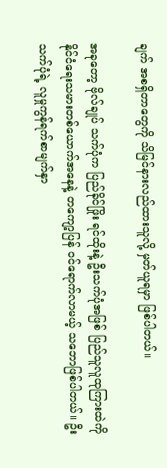ချက် အစရှိတာတွေကို သိမြင်နားလည်ထားသူလို့ မှတ်ယူရမှာ ဖြစ်ပါတယ်။

အခုတော့ ဗိုလ်ချုပ် သက်ပုံက ပြည်ခိုင်ဖြိုး ရင်ထိုးနဲ့ ဦးသက်ပုံအဖြစ် ပြည်သူလူထုကြားထဲကို နိုင်ငံရေးသမားတစ်ယောက်အနေနဲ့ တကျော့ပြန် ဝင်ရောက်လာမယ့် သဘောဖြစ်ပါတယ်။ ဦးသက်ပုံရဲ့ လူမှုကွန်ရက်စာမျက်နှာ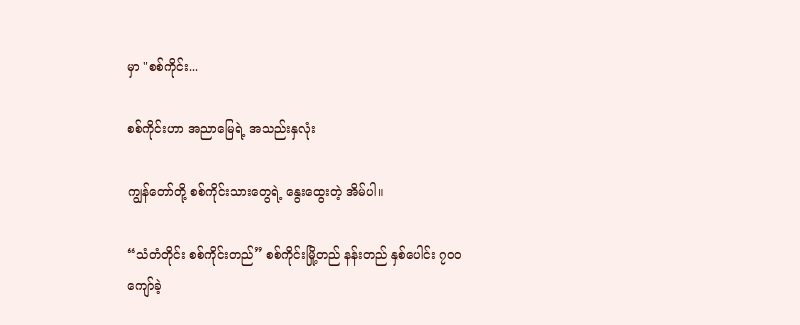မှာ "စစ်ကိုင်း...

စစ်ကိုင်းဟာ အညာမြေရဲ့ အသည်းနှလုံး

ကျွန်တော်တို့ စစ်ကိုင်းသားတွေရဲ့ နွေးထွေးတဲ့ အိမ်ပါ။

“သံတံတိုင်း စစ်ကိုင်းတည်” စစ်ကိုင်းမြို့တည် နန်းတည် နှစ်ပေါင်း ၇၀၀ ကျော်ခဲ့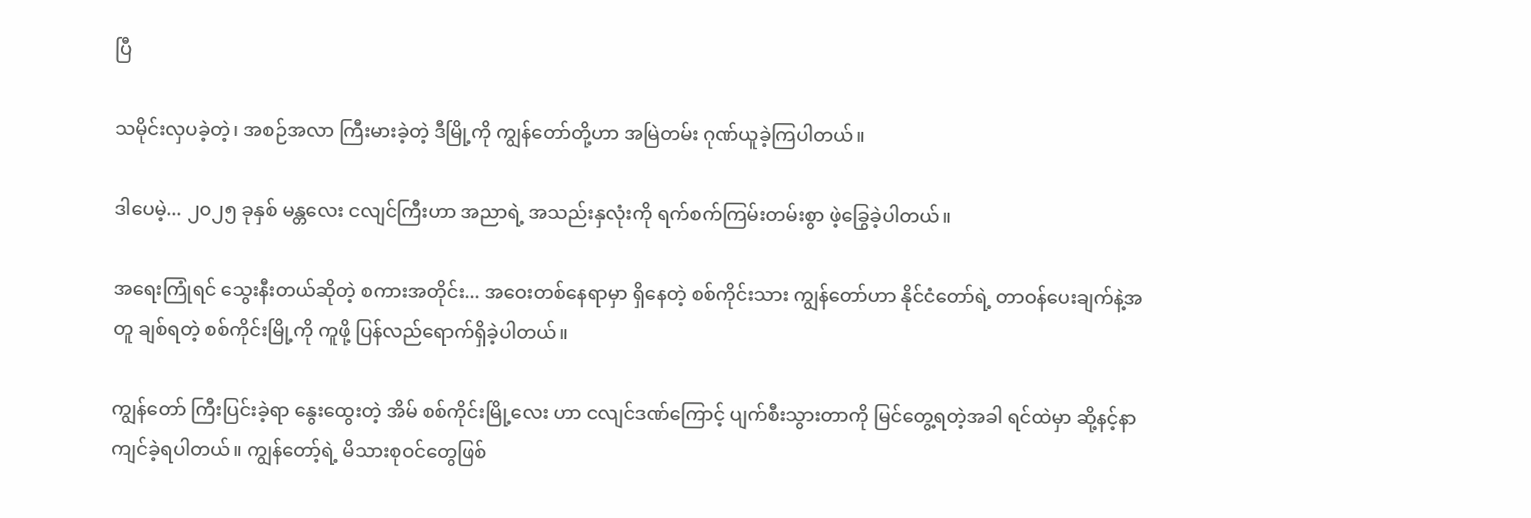ပြီ

သမိုင်းလှပခဲ့တဲ့၊ အစဉ်အလာ ကြီးမားခဲ့တဲ့ ဒီမြို့ကို ကျွန်တော်တို့ဟာ အမြဲတမ်း ဂုဏ်ယူခဲ့ကြပါတယ်။

ဒါပေမဲ့... ၂၀၂၅ ခုနှစ် မန္တလေး ငလျင်ကြီးဟာ အညာရဲ့ အသည်းနှလုံးကို ရက်စက်ကြမ်းတမ်းစွာ ဖဲ့ခြွေခဲ့ပါတယ်။

အရေးကြုံရင် သွေးနီးတယ်ဆိုတဲ့ စကားအတိုင်း... အဝေးတစ်နေရာမှာ ရှိနေတဲ့ စစ်ကိုင်းသား ကျွန်တော်ဟာ နိုင်ငံတော်ရဲ့ တာဝန်ပေးချက်နဲ့အတူ ချစ်ရတဲ့ စစ်ကိုင်းမြို့ကို ကူဖို့ ပြန်လည်ရောက်ရှိခဲ့ပါတယ်။

ကျွန်တော် ကြီးပြင်းခဲ့ရာ နွေးထွေးတဲ့ အိမ် စစ်ကိုင်းမြို့လေး ဟာ ငလျင်ဒဏ်ကြောင့် ပျက်စီးသွားတာကို မြင်တွေ့ရတဲ့အခါ ရင်ထဲမှာ ဆို့နင့်နာကျင်ခဲ့ရပါတယ်။ ကျွန်တော့်ရဲ့ မိသားစုဝင်တွေဖြစ်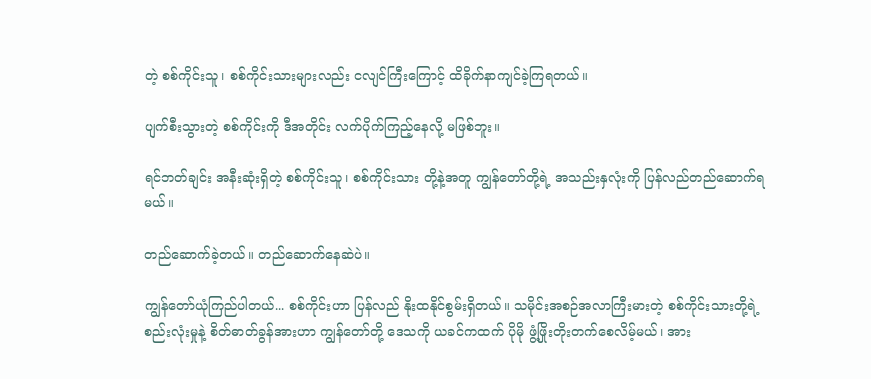တဲ့ စစ်ကိုင်းသူ၊ စစ်ကိုင်းသားများလည်း ငလျင်ကြီးကြောင့် ထိခိုက်နာကျင်ခဲ့ကြရတယ်။

ပျက်စီးသွားတဲ့ စစ်ကိုင်းကို ဒီအတိုင်း လက်ပိုက်ကြည့်နေလို့ မဖြစ်ဘူး။

ရင်ဘတ်ချင်း အနီးဆုံးရှိတဲ့ စစ်ကိုင်းသူ၊ စစ်ကိုင်းသား တို့နဲ့အတူ ကျွန်တော်တို့ရဲ့ အသည်းနှလုံးကို ပြန်လည်တည်ဆောက်ရမယ်။

တည်ဆောက်ခဲ့တယ်။ တည်ဆောက်နေဆဲပဲ။

ကျွန်တော်ယုံကြည်ပါတယ်... စစ်ကိုင်းဟာ ပြန်လည် နိုးထနိုင်စွမ်းရှိတယ်။ သမိုင်းအစဉ်အလာကြီးမားတဲ့ စစ်ကိုင်းသားတို့ရဲ့ စည်းလုံးမှုနဲ့ စိတ်ဓာတ်ခွန်အားဟာ ကျွန်တော်တို့ ဒေသကို ယခင်ကထက် ပိုမို ဖွံ့ဖြိုးတိုးတက်စေလိမ့်မယ်၊ အား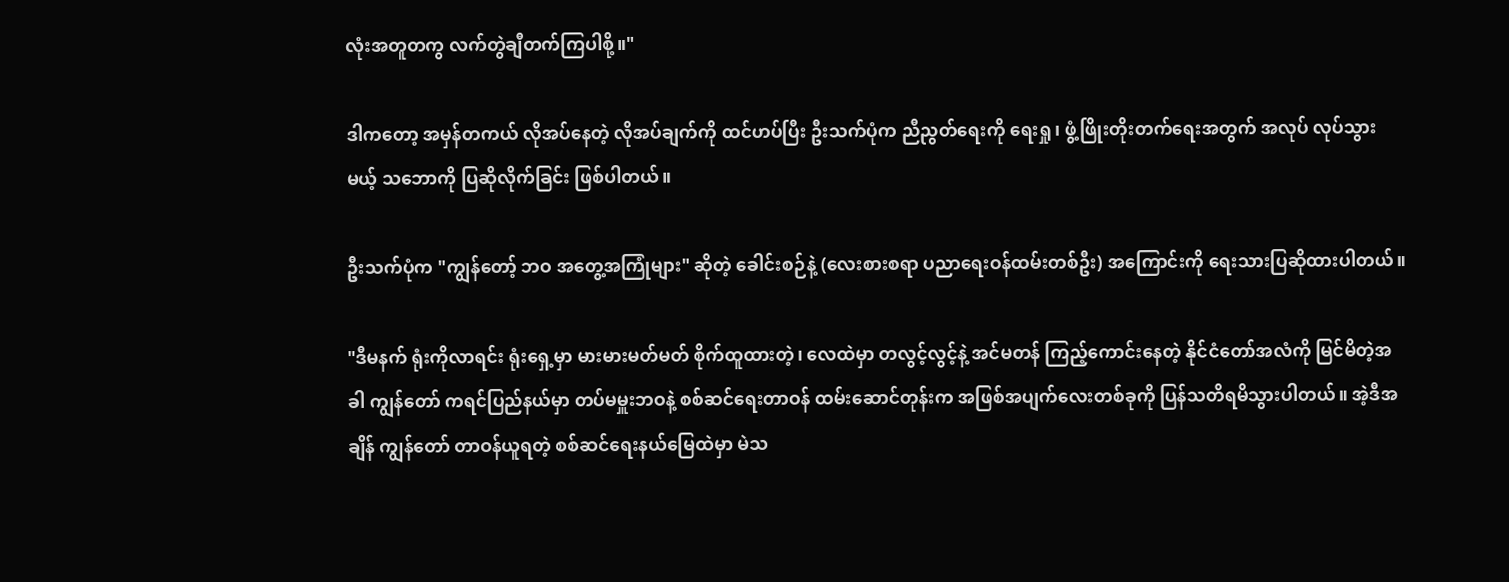လုံးအတူတကွ လက်တွဲချီတက်ကြပါစို့။"

ဒါကတော့ အမှန်တကယ် လိုအပ်နေတဲ့ လိုအပ်ချက်ကို ထင်ဟပ်ပြီး ဦးသက်ပုံက ညီညွတ်ရေးကို ရေးရှု၊ ဖွံ့ဖြိုးတိုးတက်ရေးအတွက် အလုပ် လုပ်သွားမယ့် သဘောကို ပြဆိုလိုက်ခြင်း ဖြစ်ပါတယ်။

ဦးသက်ပုံက "ကျွန်တော့် ဘဝ အတွေ့အကြုံများ" ဆိုတဲ့ ခေါင်းစဉ်နဲ့ (လေးစားစရာ ပညာရေးဝန်ထမ်းတစ်ဦး) အကြောင်းကို ရေးသားပြဆိုထားပါတယ်။

"ဒီမနက် ရုံးကိုလာရင်း ရုံးရှေ့မှာ မားမားမတ်မတ် စိုက်ထူထားတဲ့၊ လေထဲမှာ တလွင့်လွင့်နဲ့ အင်မတန် ကြည့်ကောင်းနေတဲ့ နိုင်ငံတော်အလံကို မြင်မိတဲ့အခါ ကျွန်တော် ကရင်ပြည်နယ်မှာ တပ်မမှူးဘဝနဲ့ စစ်ဆင်ရေးတာဝန် ထမ်းဆောင်တုန်းက အဖြစ်အပျက်လေးတစ်ခုကို ပြန်သတိရမိသွားပါတယ်။ အဲ့ဒီအချိန် ကျွန်တော် တာဝန်ယူရတဲ့ စစ်ဆင်ရေးနယ်မြေထဲမှာ မဲသ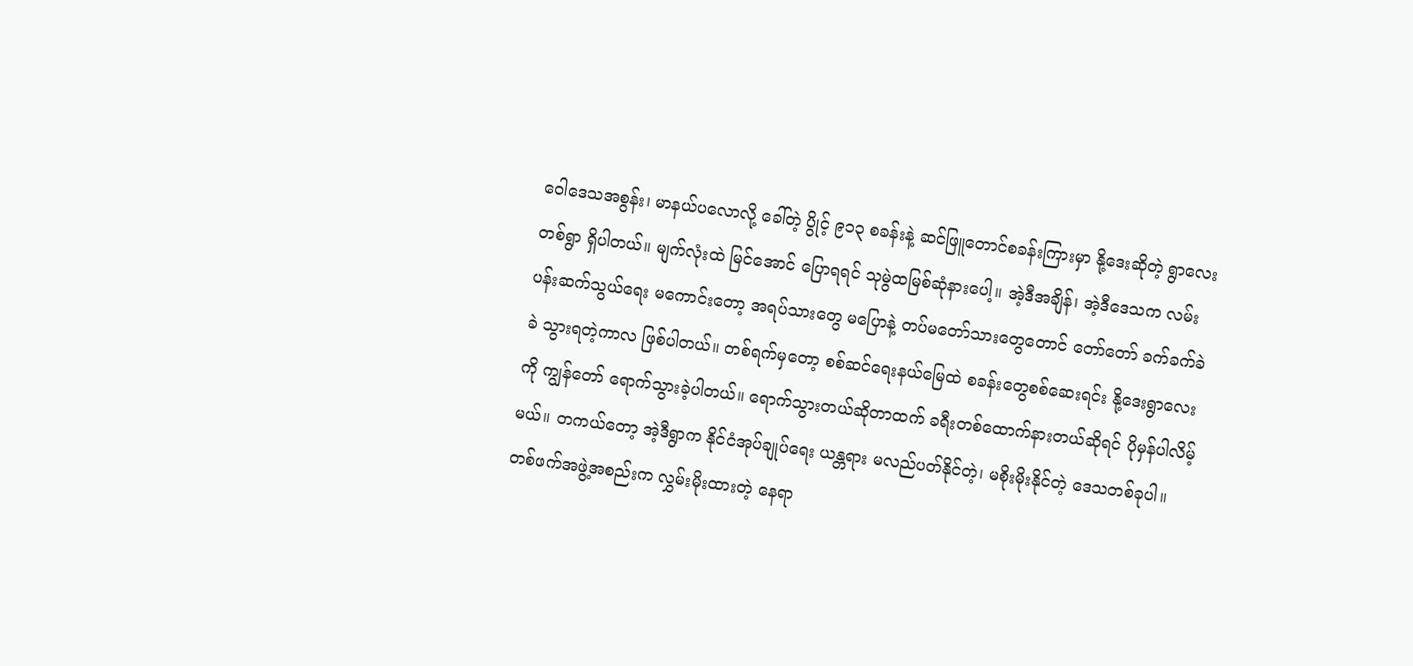ဝေါဒေသအစွန်း၊ မာနယ်ပလောလို့ ခေါ်တဲ့ ပွိုင့် ၉၁၃ စခန်းနဲ့ ဆင်ဖြူတောင်စခန်းကြားမှာ နို့ဒေးဆိုတဲ့ ရွာလေးတစ်ရွာ ရှိပါတယ်။ မျက်လုံးထဲ မြင်အောင် ပြောရရင် သုမွဲထမြစ်ဆုံနားပေါ့။ အဲ့ဒီအချိန်၊ အဲ့ဒီဒေသက လမ်းပန်းဆက်သွယ်ရေး မကောင်းတော့ အရပ်သားတွေ မပြောနဲ့ တပ်မတော်သားတွေတောင် တော်တော် ခက်ခက်ခဲခဲ သွားရတဲ့ကာလ ဖြစ်ပါတယ်။ တစ်ရက်မှတော့ စစ်ဆင်ရေးနယ်မြေထဲ စခန်းတွေစစ်ဆေးရင်း နို့ဒေးရွာလေးကို ကျွန်တော် ရောက်သွားခဲ့ပါတယ်။ ရောက်သွားတယ်ဆိုတာထက် ခရီးတစ်ထောက်နားတယ်ဆိုရင် ပိုမှန်ပါလိမ့်မယ်။ တကယ်တော့ အဲ့ဒီရွာက နိုင်ငံအုပ်ချုပ်ရေး ယန္တရား မလည်ပတ်နိုင်တဲ့၊ မစိုးမိုးနိုင်တဲ့ ဒေသတစ်ခုပါ။ တစ်ဖက်အဖွဲ့အစည်းက လွှမ်းမိုးထားတဲ့ နေရာ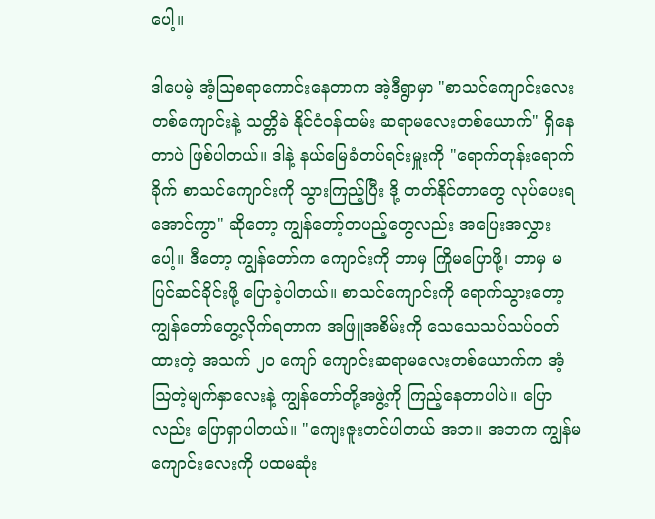ပေါ့။

ဒါပေမဲ့ အံ့ဩစရာကောင်းနေတာက အဲ့ဒီရွာမှာ "စာသင်ကျောင်းလေးတစ်ကျောင်းနဲ့ သတ္တိခဲ နိုင်ငံဝန်ထမ်း ဆရာမလေးတစ်ယောက်" ရှိနေတာပဲ ဖြစ်ပါတယ်။ ဒါနဲ့ နယ်မြေခံတပ်ရင်းမှူးကို "ရောက်တုန်းရောက်ခိုက် စာသင်ကျောင်းကို သွားကြည့်ပြီး ဒို့ တတ်နိုင်တာတွေ လုပ်ပေးရအောင်ကွာ" ဆိုတော့ ကျွန်တော့်တပည့်တွေလည်း အပြေးအလွှားပေါ့။ ဒီတော့ ကျွန်တော်က ကျောင်းကို ဘာမှ ကြိုမပြောဖို့၊ ဘာမှ မပြင်ဆင်ခိုင်းဖို့ ပြောခဲ့ပါတယ်။ စာသင်ကျောင်းကို ရောက်သွားတော့ ကျွန်တော်တွေ့လိုက်ရတာက အဖြူအစိမ်းကို သေသေသပ်သပ်ဝတ်ထားတဲ့ အသက် ၂၀ ကျော် ကျောင်းဆရာမလေးတစ်ယောက်က အံ့ဩတဲ့မျက်နှာလေးနဲ့ ကျွန်တော်တို့အဖွဲ့ကို ကြည့်နေတာပါပဲ။ ပြောလည်း ပြောရှာပါတယ်။ "ကျေးဇူးတင်ပါတယ် အဘ။ အဘက ကျွန်မကျောင်းလေးကို ပထမဆုံး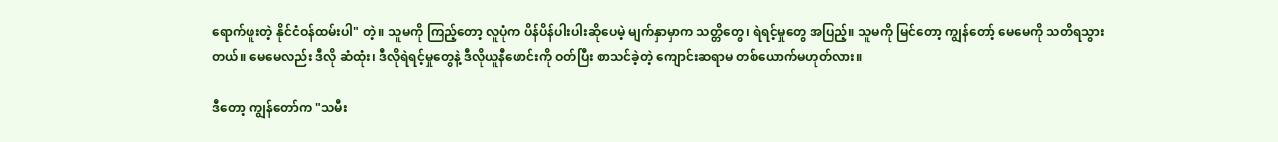ရောက်ဖူးတဲ့ နိုင်ငံဝန်ထမ်းပါ" တဲ့။ သူမကို ကြည့်တော့ လူပုံက ပိန်ပိန်ပါးပါးဆိုပေမဲ့ မျက်နှာမှာက သတ္တိတွေ၊ ရဲရင့်မှုတွေ အပြည့်။ သူမကို မြင်တော့ ကျွန်တော့် မေမေကို သတိရသွားတယ်။ မေမေလည်း ဒီလို ဆံထုံး၊ ဒီလိုရဲရင့်မှုတွေနဲ့ ဒီလိုယူနီဖောင်းကို ဝတ်ပြီး စာသင်ခဲ့တဲ့ ကျောင်းဆရာမ တစ်ယောက်မဟုတ်လား။

ဒီတော့ ကျွန်တော်က "သမီး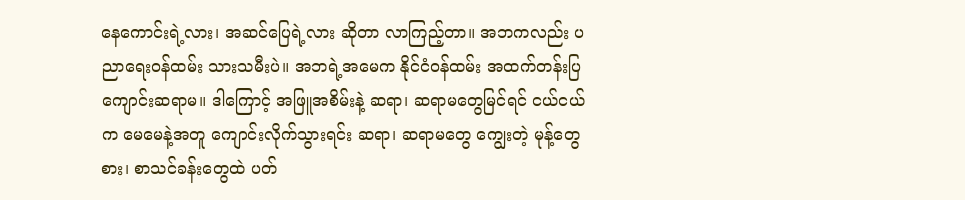နေကောင်းရဲ့လား၊ အဆင်ပြေရဲ့လား ဆိုတာ လာကြည့်တာ။ အဘကလည်း ပညာရေးဝန်ထမ်း သားသမီးပဲ။ အဘရဲ့အမေက နိုင်ငံဝန်ထမ်း အထက်တန်းပြ ကျောင်းဆရာမ။ ဒါကြောင့် အဖြူအစိမ်းနဲ့ ဆရာ၊ ဆရာမတွေမြင်ရင် ငယ်ငယ်က မေမေနဲ့အတူ ကျောင်းလိုက်သွားရင်း ဆရာ၊ ဆရာမတွေ ကျွေးတဲ့ မုန့်တွေစား၊ စာသင်ခန်းတွေထဲ ပတ်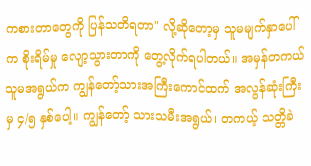ကစားတာတွေကို ပြန်သတိရတာ" လို့ဆိုတော့မှ သူမမျက်နှာပေါ်က စိုးရိမ်မှု လျော့သွားတာကို တွေ့လိုက်ရပါတယ်။ အမှန်တကယ် သူမအရွယ်က ကျွန်တော့်သားအကြီးကောင်ထက် အလွန်ဆုံးကြီးမှ ၄/၅ နှစ်ပေါ့။ ကျွန်တော့် သားသမီးအရွယ်၊ တကယ့် သတ္တိခဲ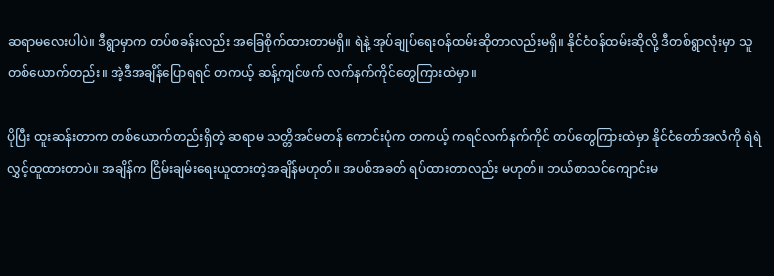ဆရာမလေးပါပဲ။ ဒီရွာမှာက တပ်စခန်းလည်း အခြေစိုက်ထားတာမရှိ။ ရဲနဲ့ အုပ်ချုပ်ရေးဝန်ထမ်းဆိုတာလည်းမရှိ။ နိုင်ငံဝန်ထမ်းဆိုလို့ ဒီတစ်ရွာလုံးမှာ သူတစ်ယောက်တည်း။ အဲ့ဒီအချိန်ပြောရရင် တကယ့် ဆန့်ကျင်ဖက် လက်နက်ကိုင်တွေကြားထဲမှာ။

ပိုပြီး ထူးဆန်းတာက တစ်ယောက်တည်းရှိတဲ့ ဆရာမ သတ္တိအင်မတန် ကောင်းပုံက တကယ့် ကရင်လက်နက်ကိုင် တပ်တွေကြားထဲမှာ နိုင်ငံတော်အလံကို ရဲရဲလွှင့်ထူထားတာပဲ။ အချိန်က ငြိမ်းချမ်းရေးယူထားတဲ့အချိန်မဟုတ်။ အပစ်အခတ် ရပ်ထားတာလည်း မဟုတ်။ ဘယ်စာသင်ကျောင်းမ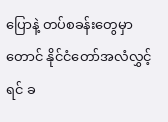ပြောနဲ့ တပ်စခန်းတွေမှာတောင် နိုင်ငံတော်အလံလွှင့်ရင် ခ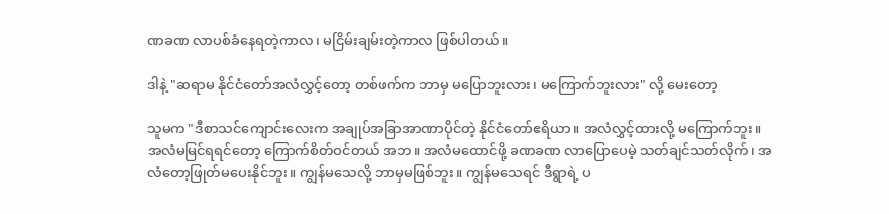ဏခဏ လာပစ်ခံနေရတဲ့ကာလ၊ မငြိမ်းချမ်းတဲ့ကာလ ဖြစ်ပါတယ်။

ဒါနဲ့ "ဆရာမ နိုင်ငံတော်အလံလွှင့်တော့ တစ်ဖက်က ဘာမှ မပြောဘူးလား၊ မကြောက်ဘူးလား" လို့ မေးတော့

သူမက "ဒီစာသင်ကျောင်းလေးက အချုပ်အခြာအာဏာပိုင်တဲ့ နိုင်ငံတော်ဧရိယာ။ အလံလွှင့်ထားလို့ မကြောက်ဘူး။ အလံမမြင်ရရင်တော့ ကြောက်စိတ်ဝင်တယ် အဘ။ အလံမထောင်ဖို့ ခဏခဏ လာပြောပေမဲ့ သတ်ချင်သတ်လိုက်၊ အလံတော့ဖြုတ်မပေးနိုင်ဘူး။ ကျွန်မသေလို့ ဘာမှမဖြစ်ဘူး။ ကျွန်မသေရင် ဒီရွာရဲ့ ပ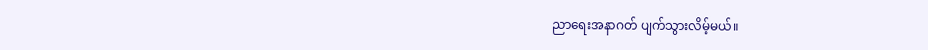ညာရေးအနာဂတ် ပျက်သွားလိမ့်မယ်။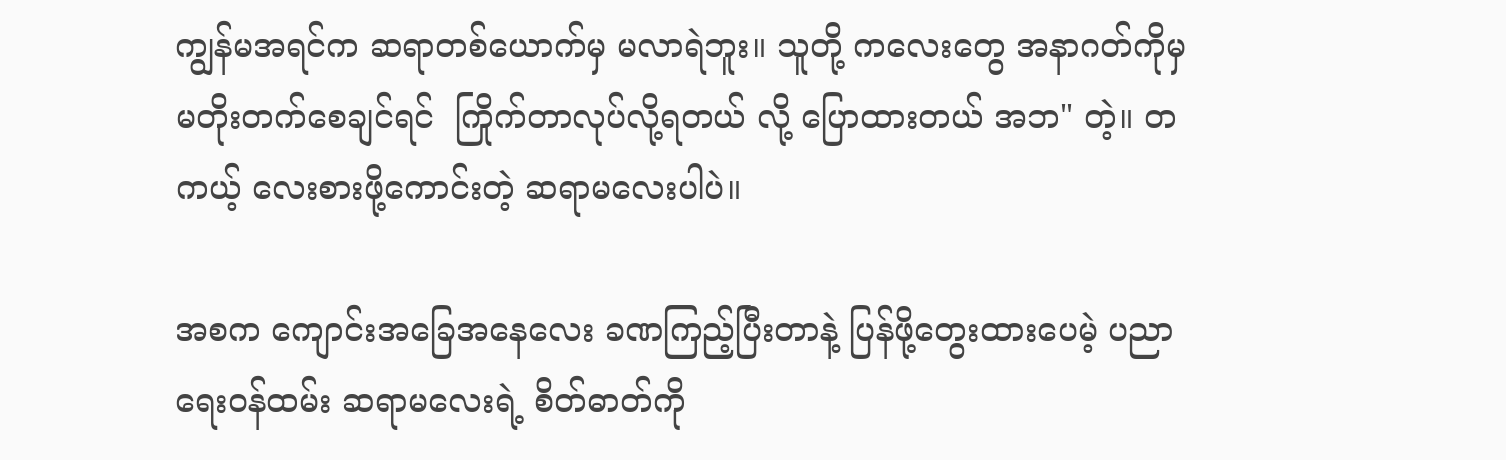ကျွန်မအရင်က ဆရာတစ်ယောက်မှ မလာရဲဘူး။ သူတို့ ကလေးတွေ အနာဂတ်ကိုမှ မတိုးတက်စေချင်ရင်  ကြိုက်တာလုပ်လို့ရတယ် လို့ ပြောထားတယ် အဘ" တဲ့။ တကယ့် လေးစားဖို့ကောင်းတဲ့ ဆရာမလေးပါပဲ။

အစက ကျောင်းအခြေအနေလေး ခဏကြည့်ပြီးတာနဲ့ ပြန်ဖို့တွေးထားပေမဲ့ ပညာရေးဝန်ထမ်း ဆရာမလေးရဲ့ စိတ်ဓာတ်ကို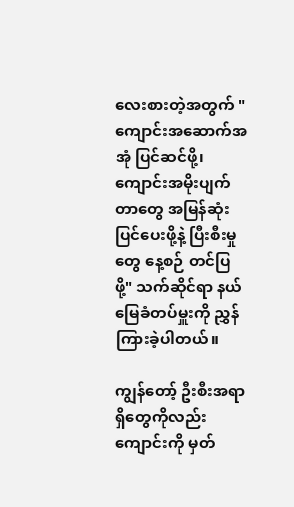လေးစားတဲ့အတွက် "ကျောင်းအဆောက်အအုံ ပြင်ဆင်ဖို့၊ ကျောင်းအမိုးပျက်တာတွေ အမြန်ဆုံး ပြင်ပေးဖို့နဲ့ ပြီးစီးမှုတွေ နေ့စဉ် တင်ပြဖို့" သက်ဆိုင်ရာ နယ်မြေခံတပ်မှူးကို ညွှန်ကြားခဲ့ပါတယ်။

ကျွန်တော့် ဦးစီးအရာရှိတွေကိုလည်း ကျောင်းကို မှတ်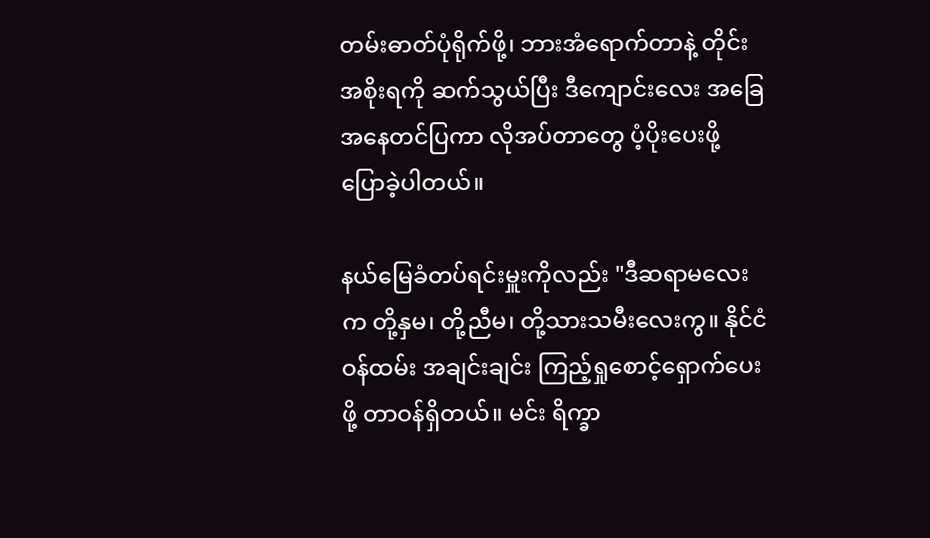တမ်းဓာတ်ပုံရိုက်ဖို့၊ ဘားအံရောက်တာနဲ့ တိုင်းအစိုးရကို ဆက်သွယ်ပြီး ဒီကျောင်းလေး အခြေအနေတင်ပြကာ လိုအပ်တာတွေ ပံ့ပိုးပေးဖို့ ပြောခဲ့ပါတယ်။

နယ်မြေခံတပ်ရင်းမှူးကိုလည်း "ဒီဆရာမလေးက တို့နှမ၊ တို့ညီမ၊ တို့သားသမီးလေးကွ။ နိုင်ငံဝန်ထမ်း အချင်းချင်း ကြည့်ရှုစောင့်ရှောက်ပေးဖို့ တာဝန်ရှိတယ်။ မင်း ရိက္ခာ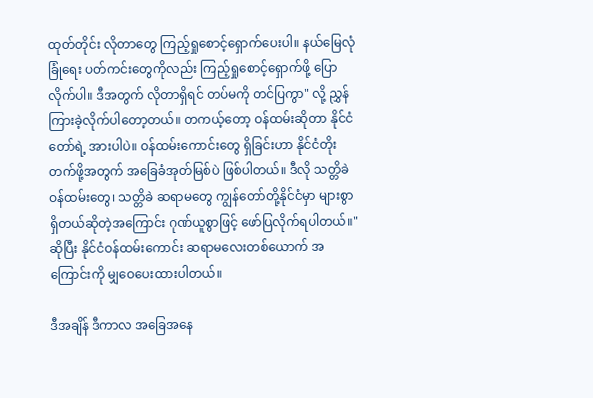ထုတ်တိုင်း လိုတာတွေ ကြည့်ရှုစောင့်ရှောက်ပေးပါ။ နယ်မြေလုံခြုံရေး ပတ်ကင်းတွေကိုလည်း ကြည့်ရှုစောင့်ရှောက်ဖို့ ပြောလိုက်ပါ။ ဒီအတွက် လိုတာရှိရင် တပ်မကို တင်ပြကွာ" လို့ ညွှန်ကြားခဲ့လိုက်ပါတော့တယ်။ တကယ့်တော့ ဝန်ထမ်းဆိုတာ နိုင်ငံတော်ရဲ့ အားပါပဲ။ ဝန်ထမ်းကောင်းတွေ ရှိခြင်းဟာ နိုင်ငံတိုးတက်ဖို့အတွက် အခြေခံအုတ်မြစ်ပဲ ဖြစ်ပါတယ်။ ဒီလို သတ္တိခဲ ဝန်ထမ်းတွေ၊ သတ္တိခဲ ဆရာမတွေ ကျွန်တော်တို့နိုင်ငံမှာ များစွာရှိတယ်ဆိုတဲ့အကြောင်း ဂုဏ်ယူစွာဖြင့် ဖော်ပြလိုက်ရပါတယ်။" ဆိုပြီး နိုင်ငံဝန်ထမ်းကောင်း ဆရာမလေးတစ်ယောက် အကြောင်းကို မျှဝေပေးထားပါတယ်။

ဒီအချိန် ဒီကာလ အခြေအနေ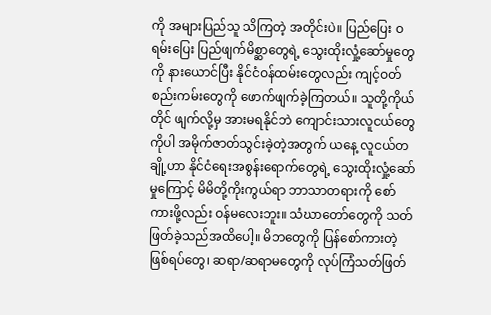ကို အများပြည်သူ သိကြတဲ့ အတိုင်းပဲ။ ပြည်ပြေး ဝရမ်းပြေး ပြည်ဖျက်မိစ္ဆာတွေရဲ့ သွေးထိုးလှုံ့ဆော်မှုတွေကို နားယောင်ပြီး နိုင်ငံဝန်ထမ်းတွေလည်း ကျင့်ဝတ်စည်းကမ်းတွေကို ဖောက်ဖျက်ခဲ့ကြတယ်။ သူတို့ကိုယ်တိုင် ဖျက်လို့မှ အားမရနိုင်ဘဲ ကျောင်းသားလူငယ်တွေကိုပါ အမိုက်ဇာတ်သွင်းခဲ့တဲ့အတွက် ယနေ့ လူငယ်တချို့ဟာ နိုင်ငံရေးအစွန်းရောက်တွေရဲ့ သွေးထိုးလှုံ့ဆော်မှုကြောင့် မိမိတို့ကိုးကွယ်ရာ ဘာသာတရားကို စော်ကားဖို့လည်း ဝန်မလေးဘူး။ သံဃာတော်တွေကို သတ်ဖြတ်ခဲ့သည်အထိပေါ့။ မိဘတွေကို ပြန်စော်ကားတဲ့ ဖြစ်ရပ်တွေ၊ ဆရာ/ဆရာမတွေကို လုပ်ကြံသတ်ဖြတ်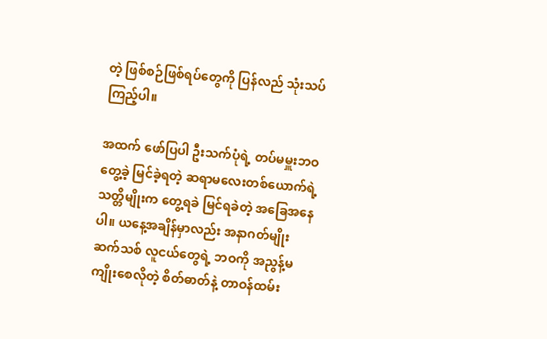တဲ့ ဖြစ်စဉ်ဖြစ်ရပ်တွေကို ပြန်လည် သုံးသပ်ကြည့်ပါ။

အထက် ဖော်ပြပါ ဦးသက်ပုံရဲ့ တပ်မမှူးဘဝ တွေ့ခဲ့ မြင်ခဲ့ရတဲ့ ဆရာမလေးတစ်ယောက်ရဲ့ သတ္တိမျိုးက တွေ့ရခဲ မြင်ရခဲတဲ့ အခြေအနေပါ။ ယနေ့အချိန်မှာလည်း အနာဂတ်မျိုးဆက်သစ် လူငယ်တွေရဲ့ ဘဝကို အညွန့်မကျိုးစေလိုတဲ့ စိတ်ဓာတ်နဲ့ တာဝန်ထမ်း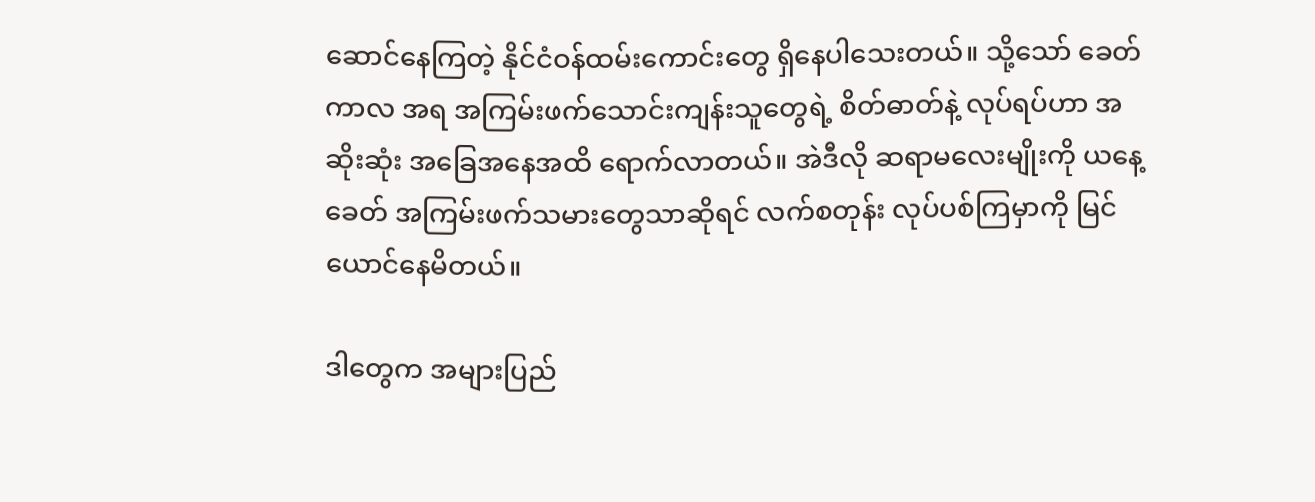ဆောင်နေကြတဲ့ နိုင်ငံဝန်ထမ်းကောင်းတွေ ရှိနေပါသေးတယ်။ သို့သော် ခေတ်ကာလ အရ အကြမ်းဖက်သောင်းကျန်းသူတွေရဲ့ စိတ်ဓာတ်နဲ့ လုပ်ရပ်ဟာ အဆိုးဆုံး အခြေအနေအထိ ရောက်လာတယ်။ အဲဒီလို ဆရာမလေးမျိုးကို ယနေ့ခေတ် အကြမ်းဖက်သမားတွေသာဆိုရင် လက်စတုန်း လုပ်ပစ်ကြမှာကို မြင်ယောင်နေမိတယ်။

ဒါတွေက အများပြည်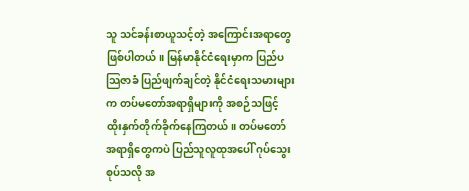သူ သင်ခန်းစာယူသင့်တဲ့ အကြောင်းအရာတွေ ဖြစ်ပါတယ်။ မြန်မာနိုင်ငံရေးမှာက ပြည်ပသြဇာခံ ပြည်ဖျက်ချင်တဲ့ နိုင်ငံရေးသမားများက တပ်မတော်အရာရှိများကို အစဉ်သဖြင့် ထိုးနှက်တိုက်ခိုက်နေကြတယ်။ တပ်မတော် အရာရှိတွေကပဲ ပြည်သူလူထုအပေါ် ဂုပ်သွေးစုပ်သလို အ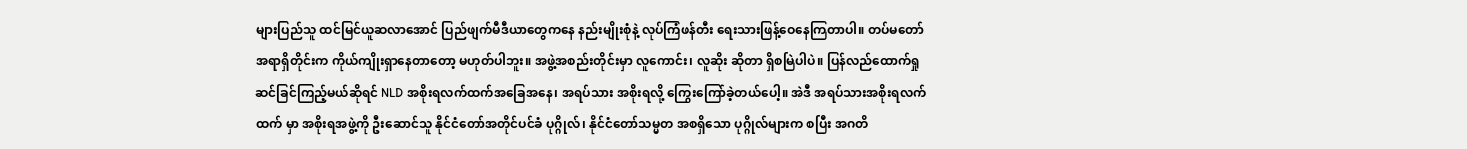များပြည်သူ ထင်မြင်ယူဆလာအောင် ပြည်ဖျက်မီဒီယာတွေကနေ နည်းမျိုးစုံနဲ့ လုပ်ကြံဖန်တီး ရေးသားဖြန့်ဝေနေကြတာပါ။ တပ်မတော်အရာရှိတိုင်းက ကိုယ်ကျိုးရှာနေတာတော့ မဟုတ်ပါဘူး။ အဖွဲ့အစည်းတိုင်းမှာ လူကောင်း၊ လူဆိုး ဆိုတာ ရှိစမြဲပါပဲ။ ပြန်လည်ထောက်ရှုဆင်ခြင်ကြည့်မယ်ဆိုရင် NLD အစိုးရလက်ထက်အခြေအနေ၊ အရပ်သား အစိုးရလို့ ကြွေးကြော်ခဲ့တယ်ပေါ့။ အဲဒီ အရပ်သားအစိုးရလက်ထက် မှာ အစိုးရအဖွဲ့ကို ဦးဆောင်သူ နိုင်ငံတော်အတိုင်ပင်ခံ ပုဂ္ဂိုလ်၊ နိုင်ငံတော်သမ္မတ အစရှိသော ပုဂ္ဂိုလ်များက စပြီး အဂတိ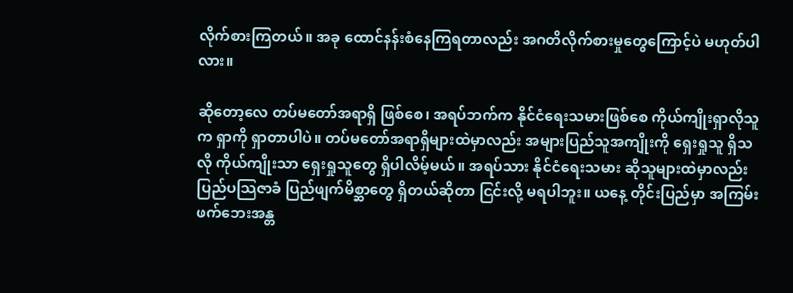လိုက်စားကြတယ်။ အခု ထောင်နန်းစံနေကြရတာလည်း အဂတိလိုက်စားမှုတွေကြောင့်ပဲ မဟုတ်ပါလား။

ဆိုတော့လေ တပ်မတော်အရာရှိ ဖြစ်စေ၊ အရပ်ဘက်က နိုင်ငံရေးသမားဖြစ်စေ ကိုယ်ကျိုးရှာလိုသူက ရှာကို ရှာတာပါပဲ။ တပ်မတော်အရာရှိများထဲမှာလည်း အများပြည်သူအကျိုးကို ရှေးရှုသူ ရှိသလို ကိုယ်ကျိုးသာ ရှေးရှုသူတွေ ရှိပါလိမ့်မယ်။ အရပ်သား နိုင်ငံရေးသမား ဆိုသူများထဲမှာလည်း ပြည်ပသြဇာခံ ပြည်ဖျက်မိစ္ဆာတွေ ရှိတယ်ဆိုတာ ငြင်းလို့ မရပါဘူး။ ယနေ့ တိုင်းပြည်မှာ အကြမ်းဖက်ဘေးအန္တ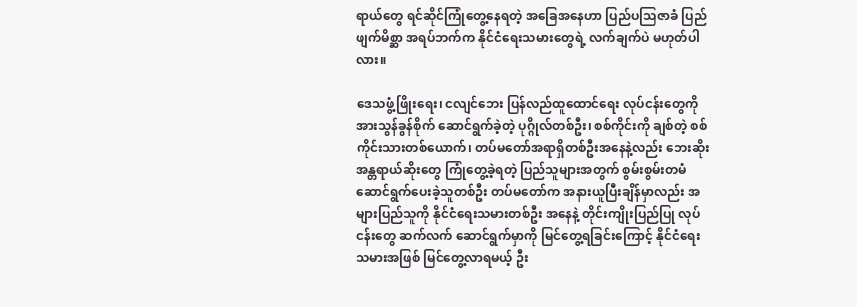ရာယ်တွေ ရင်ဆိုင်ကြုံတွေ့နေရတဲ့ အခြေအနေဟာ ပြည်ပသြဇာခံ ပြည်ဖျက်မိစ္ဆာ အရပ်ဘက်က နိုင်ငံရေးသမားတွေရဲ့ လက်ချက်ပဲ မဟုတ်ပါလား။

ဒေသဖွံ့ဖြိုးရေး၊ ငလျင်ဘေး ပြန်လည်ထူထောင်ရေး လုပ်ငန်းတွေကို အားသွန်ခွန်စိုက် ဆောင်ရွက်ခဲ့တဲ့ ပုဂ္ဂိုလ်တစ်ဦး၊ စစ်ကိုင်းကို ချစ်တဲ့ စစ်ကိုင်းသားတစ်ယောက်၊ တပ်မတော်အရာရှိတစ်ဦးအနေနဲ့လည်း ဘေးဆိုး အန္တရာယ်ဆိုးတွေ ကြုံတွေ့ခဲ့ရတဲ့ ပြည်သူများအတွက် စွမ်းစွမ်းတမံ ဆောင်ရွက်ပေးခဲ့သူတစ်ဦး တပ်မတော်က အနားယူပြီးချိန်မှာလည်း အများပြည်သူကို နိုင်ငံရေးသမားတစ်ဦး အနေနဲ့ တိုင်းကျိုးပြည်ပြု လုပ်ငန်းတွေ ဆက်လက် ဆောင်ရွက်မှာကို မြင်တွေ့ရခြင်းကြောင့် နိုင်ငံရေးသမားအဖြစ် မြင်တွေ့လာရမယ့် ဦး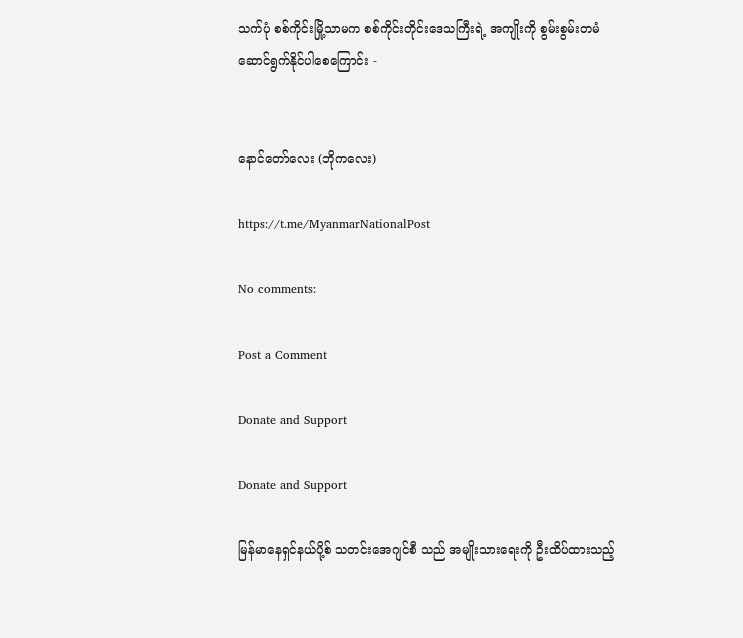သက်ပုံ စစ်ကိုင်းမြို့သာမက စစ်ကိုင်းတိုင်းဒေသကြီးရဲ့ အကျိုးကို စွမ်းစွမ်းတမံ ဆောင်ရွက်နိုင်ပါစေကြောင်း -


နောင်တော်လေး (ဘိုကလေး)

https://t.me/MyanmarNationalPost

No comments:

Post a Comment

Donate and Support

Donate and Support

မြန်မာနေရှင်နယ်ပို့စ် သတင်းအေဂျင်စီ သည် အမျိုးသားရေးကို ဦးထိပ်ထားသည့်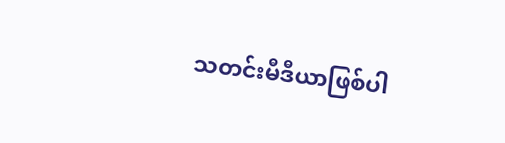သတင်းမီဒီယာဖြစ်ပါ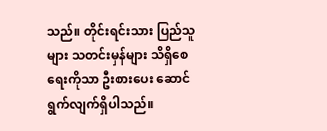သည်။ တိုင်းရင်းသား ပြည်သူများ သတင်းမှန်များ သိရှိစေရေးကိုသာ ဦးစားပေး ဆောင်ရွက်လျက်ရှိပါသည်။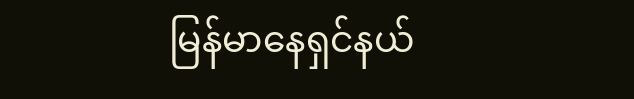မြန်မာနေရှင်နယ်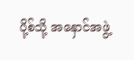ပို့စ်သို့ အနှောင်အဖွဲ့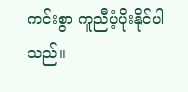ကင်းစွာ ကူညီပံ့ပိုးနိုင်ပါသည်။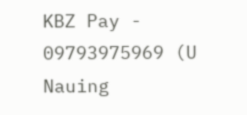KBZ Pay - 09793975969 (U Nauing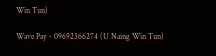Win Tun)

Wave Pay - 09692366274 (U Naing Win Tun)